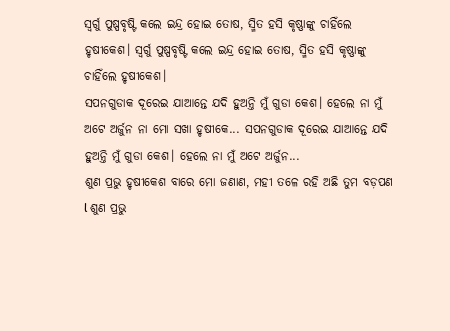ସ୍ୱର୍ଗୁ ପୁଷ୍ପବୃଷ୍ଟି କଲେ ଇନ୍ଦ୍ର ହୋଇ ତୋଷ, ସ୍ମିତ ହସି କୃଷ୍ଣାଙ୍କୁ ଚାହିଁଲେ ହୃଷୀକେଶ। ସ୍ୱର୍ଗୁ ପୁଷ୍ପବୃଷ୍ଟି କଲେ ଇନ୍ଦ୍ର ହୋଇ ତୋଷ, ସ୍ମିତ ହସି କୃଷ୍ଣାଙ୍କୁ ଚାହିଁଲେ ହୃଷୀକେଶ।
ସପନଗୁଡାକ ଦୂରେଇ ଯାଆନ୍ତେ ଯଦି ହୁଅନ୍ତି ମୁଁ ଗୁଡା କେଶ। ହେଲେ ନା ମୁଁ ଅଟେ ଅର୍ଜୁନ ନା ମୋ ସଖା ହୃଷୀକେ... ସପନଗୁଡାକ ଦୂରେଇ ଯାଆନ୍ତେ ଯଦି ହୁଅନ୍ତି ମୁଁ ଗୁଡା କେଶ। ହେଲେ ନା ମୁଁ ଅଟେ ଅର୍ଜୁନ...
ଶୁଣ ପ୍ରଭୁ ହୃଷୀକେଶ ବାରେ ମୋ ଜଣାଣ, ମହୀ ତଳେ ରହି ଅଛି ତୁମ ବଡ଼ପଣ l ଶୁଣ ପ୍ରଭୁ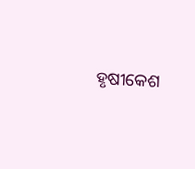ହୃଷୀକେଶ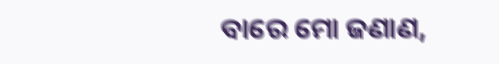ବାରେ ମୋ ଜଣାଣ,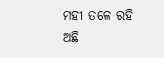ମହୀ ତଳେ ରହି ଅଛି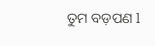ତୁମ ବଡ଼ପଣ l